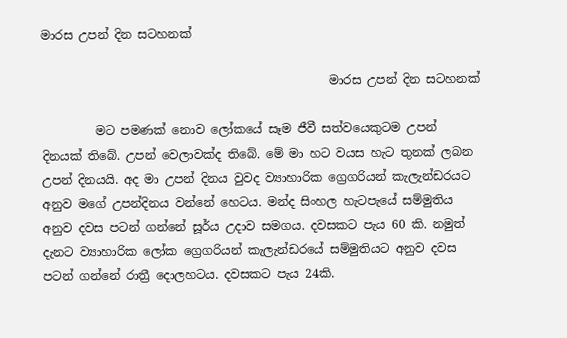මාරස උපන් දින සටහනක්

                                                මාරස උපන් දින සටහනක්

         මට පමණක් නොව ලෝකයේ සෑම ජීවී සත්වයෙකුටම උපන් දිනයක් තිබේ. උපන් වෙලාවක්ද තිබේ. මේ මා හට වයස හැට තුනක් ලබන උපන් දිනයයි. අද මා උපන් දිනය වුවද ව්‍යාහාරික ග්‍රෙගරියන් කැලැන්ඩරයට අනුව මගේ උපන්දිනය වන්නේ හෙටය. මන්ද සිංහල හැටපැයේ සම්මුතිය අනුව දවස පටන් ගන්නේ සූර්ය උදාව සමගය. දවසකට පැය 60 කි. නමුත් දැනට ව්‍යාහාරික ලෝක ග්‍රෙගරියන් කැලැන්ඩරයේ සම්මුතියට අනුව දවස පටන් ගන්නේ රාත්‍රී දොලහටය. දවසකට පැය 24කි.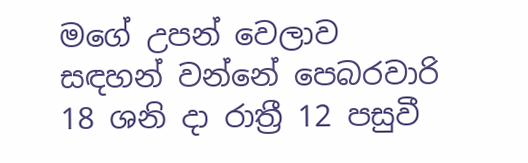මගේ උපන් වෙලාව සඳහන් වන්නේ පෙබරවාරි 18 ශනි දා රාත්‍රී 12 පසුවී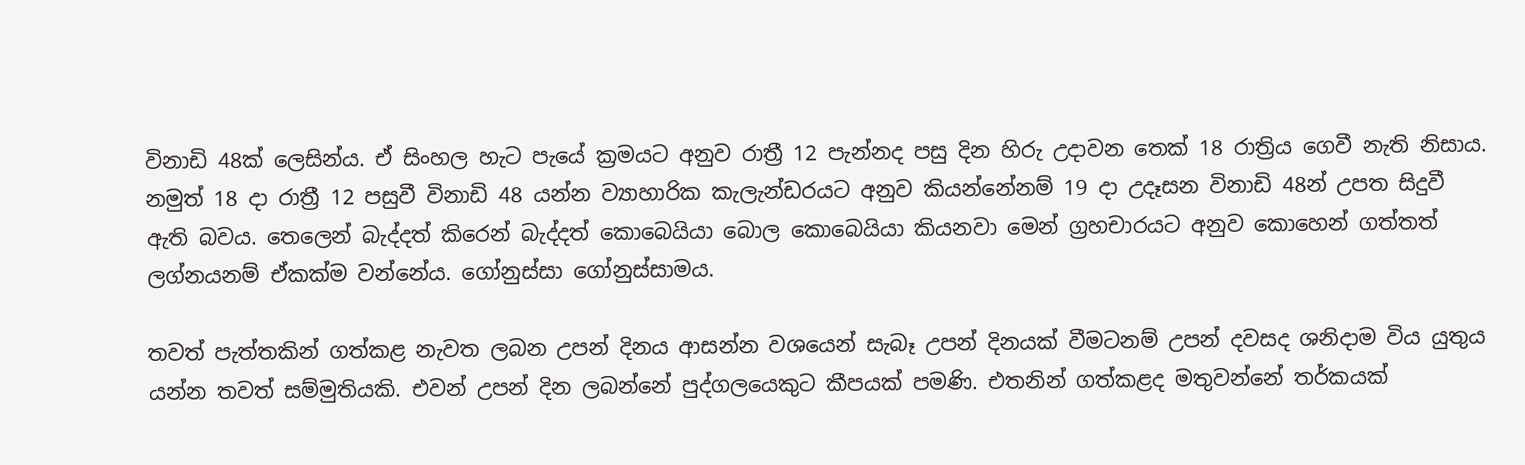විනාඩි 48ක් ලෙසින්ය. ඒ සිංහල හැට පැයේ ක්‍රමයට අනුව රාත්‍රී 12 පැන්නද පසු දින හිරු උදාවන තෙක් 18 රාත්‍රිය ගෙවී නැති නිසාය. නමුත් 18 දා රාත්‍රී 12 පසුවී විනාඩි 48 යන්න ව්‍යාහාරික කැලැන්ඩරයට අනුව කියන්නේනම් 19 දා උදෑසන විනාඩි 48න් උපත සිදුවී ඇති බවය. තෙලෙන් බැද්දත් කිරෙන් බැද්දත් කොබෙයියා බොල කොබෙයියා කියනවා මෙන් ග්‍රහචාරයට අනුව කොහෙන් ගත්තත් ලග්නයනම් ඒකක්ම වන්නේය. ගෝනුස්සා ගෝනුස්සාමය.

තවත් පැත්තකින් ගත්කළ නැවත ලබන උපන් දිනය ආසන්න වශයෙන් සැබෑ උපන් දිනයක් වීමටනම් උපන් දවසද ශනිදාම විය යුතුය යන්න තවත් සම්මුතියකි. එවන් උපන් දින ලබන්නේ පුද්ගලයෙකුට කීපයක් පමණි. එතනින් ගත්කළද මතුවන්නේ තර්කයක්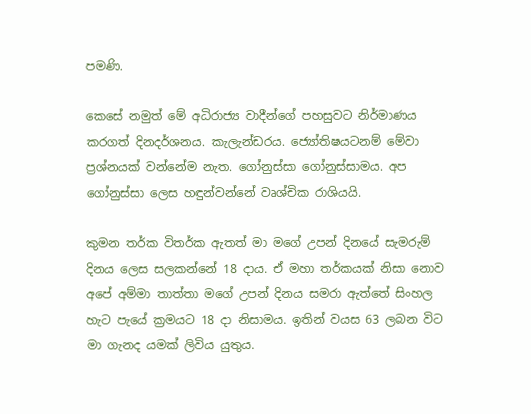පමණි.

කෙසේ නමුත් මේ අධිරාජ්‍ය වාදීන්ගේ පහසුවට නිර්මාණය කරගත් දිනදර්ශනය. කැලැන්ඩරය. ජ්‍යෝතිෂයටනම් මේවා ප්‍රශ්නයක් වන්නේම නැත. ගෝනුස්සා ගෝනුස්සාමය. අප ගෝනුස්සා ලෙස හඳුන්වන්නේ වෘශ්චික රාශියයි.

කුමන තර්ක විතර්ක ඇතත් මා මගේ උපන් දිනයේ සැමරුම් දිනය ලෙස සලකන්නේ 18 දාය. ඒ මහා තර්කයක් නිසා නොව අපේ අම්මා තාත්තා මගේ උපන් දිනය සමරා ඇත්තේ සිංහල හැට පැයේ ක්‍රමයට 18 දා නිසාමය. ඉතින් වයස 63 ලබන විට මා ගැනද යමක් ලිවිය යුතුය.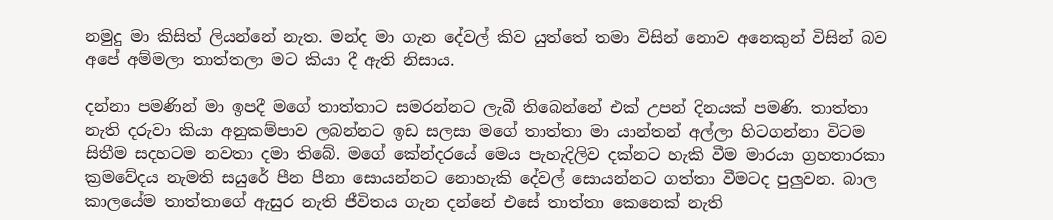නමුදු මා කිසිත් ලියන්නේ නැත. මන්ද මා ගැන දේවල් කිව යුත්තේ තමා විසින් නොව අනෙකුන් විසින් බව අපේ අම්මලා තාත්තලා මට කියා දී ඇති නිසාය.

දන්නා පමණින් මා ඉපදී මගේ තාත්තාට සමරන්නට ලැබී තිබෙන්නේ එක් උපන් දිනයක් පමණි. තාත්තා නැති දරුවා කියා අනුකම්පාව ලබන්නට ඉඩ සලසා මගේ තාත්තා මා යාන්තන් අල්ලා හිටගන්නා විටම සිතීම සදහටම නවතා දමා තිබේ. මගේ කේන්දරයේ මෙය පැහැදිලිව දක්නට හැකි වීම මාරයා ග්‍රහතාරකා ක්‍රමවේදය නැමති සයුරේ පීන පීනා ‌සොයන්නට නොහැකි දේවල් සොයන්නට ගත්තා වීමටද පුලුවන. බාල කාලයේම තාත්තාගේ ඇසුර නැති ජීවිතය ගැන දන්නේ එසේ තාත්තා කෙනෙක් නැති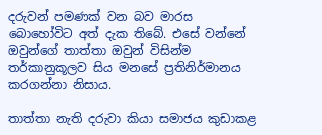දරුවන් පමණක් වන බව මාරස බොහෝවිට අත් දැක තිබේ. එසේ වන්නේ ඔවුන්ගේ තාත්තා ඔවුන් විසින්ම තර්කානුකූලව සිය මනසේ ප්‍රතිනිර්මානය කරගන්නා නිසාය.

තාත්තා නැති දරුවා කියා සමාජය කුඩාකළ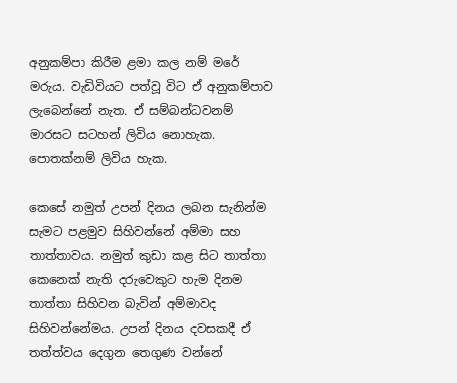අනුකම්පා කිරීම ළමා කල නම් මරේ මරුය. වැඩිවියට පත්වූ විට ඒ අනුකම්පාව ලැබෙන්නේ නැත. ඒ සම්බන්ධවනම් මාරසට සටහන් ලිවිය නොහැක. පොතක්නම් ලිවිය හැක.

කෙසේ නමුත් උපන් දිනය ලබන සැනින්ම සැමට පළමුව සිහිවන්නේ අම්මා සහ තාත්තාවය. නමුත් කුඩා කළ සිට තාත්තා කෙනෙක් නැති දරුවෙකුට හැම දිනම තාත්තා සිහිවන බැවින් අම්මාවද සිහිවන්නේමය. උපන් දිනය දවසකදී ඒ තත්ත්වය දෙගුන තෙගුණ වන්නේ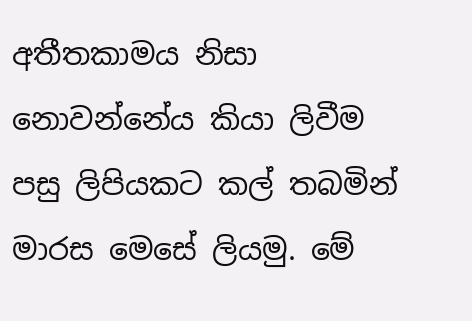අතීතකාමය නිසා නොවන්නේය කියා ලිවීම පසු ලිපියකට කල් තබමින් මාරස මෙසේ ලියමු. මේ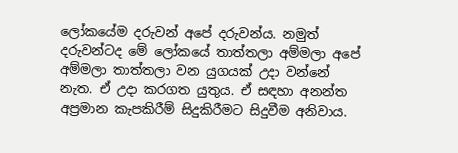ලෝකයේම දරුවන් අපේ දරුවන්ය. නමුත් දරුවන්ටද මේ ලෝකයේ තාත්තලා අම්මලා අපේ අම්මලා තාත්තලා වන යුගයක් උදා වන්නේ නැත. ඒ උදා කරගත යුතුය. ඒ සඳහා අනන්ත අප්‍රමාන කැපකිරීම් සිදුකිරීමට සිදුවීම අනිවාය.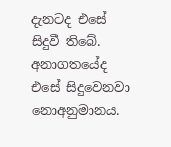දැනටද එසේ සිදුවී තිබේ. අනාගතයේද එසේ සිදුවෙනවා නොඅනුමානය.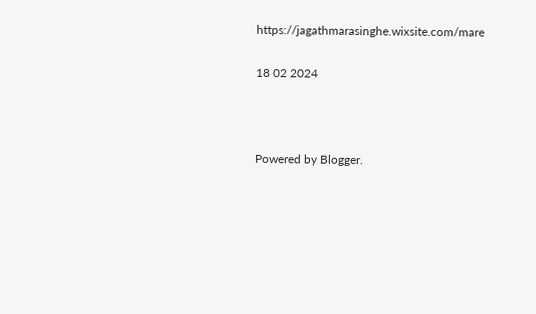https://jagathmarasinghe.wixsite.com/mare

18 02 2024



Powered by Blogger.